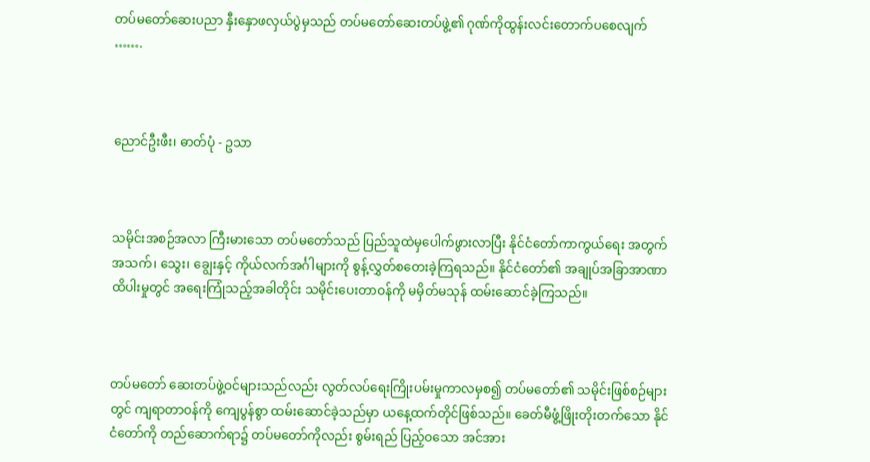တပ်မတော်ဆေးပညာ နှီးနှောဖလှယ်ပွဲမှသည် တပ်မတော်ဆေးတပ်ဖွဲ့၏ ဂုဏ်ကိုထွန်းလင်းတောက်ပစေလျက် …….



ညောင်ဦးဖီး၊ ဓာတ်ပုံ - ဥသာ



သမိုင်းအစဉ်အလာ ကြီးမားသော တပ်မတော်သည် ပြည်သူထဲမှပေါက်ဖွားလာပြီး နိုင်ငံတော်ကာကွယ်ရေး အတွက် အသက်၊ သွေး၊ ချွေးနှင့် ကိုယ်လက်အင်္ဂါများကို စွန့်လွှတ်စတေးခဲ့ကြရသည်။ နိုင်ငံတော်၏ အချုပ်အခြာအာဏာ ထိပါးမှုတွင် အရေးကြုံသည့်အခါတိုင်း သမိုင်းပေးတာဝန်ကို မမှိတ်မသုန် ထမ်းဆောင်ခဲ့ကြသည်။



တပ်မတော် ဆေးတပ်ဖွဲ့ဝင်များသည်လည်း လွတ်လပ်ရေးကြိုးပမ်းမှုကာလမှစ၍ တပ်မတော်၏ သမိုင်းဖြစ်စဉ်များတွင် ကျရာတာဝန်ကို ကျေပွန်စွာ ထမ်းဆောင်ခဲ့သည်မှာ ယနေ့ထက်တိုင်ဖြစ်သည်။ ခေတ်မီဖွံ့ဖြိုးတိုးတက်သော နိုင်ငံတော်ကို တည်ဆောက်ရာ၌ တပ်မတော်ကိုလည်း စွမ်းရည် ပြည့်ဝသော အင်အား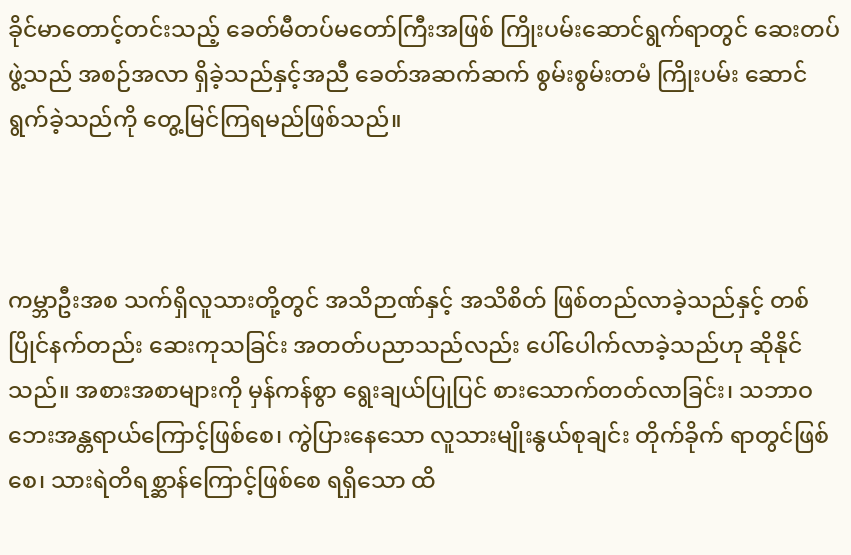ခိုင်မာတောင့်တင်းသည့် ခေတ်မီတပ်မတော်ကြီးအဖြစ် ကြိုးပမ်းဆောင်ရွက်ရာတွင် ဆေးတပ်ဖွဲ့သည် အစဉ်အလာ ရှိခဲ့သည်နှင့်အညီ ခေတ်အဆက်ဆက် စွမ်းစွမ်းတမံ ကြိုးပမ်း ဆောင်ရွက်ခဲ့သည်ကို တွေ့မြင်ကြရမည်ဖြစ်သည်။



ကမ္ဘာဦးအစ သက်ရှိလူသားတို့တွင် အသိဉာဏ်နှင့် အသိစိတ် ဖြစ်တည်လာခဲ့သည်နှင့် တစ်ပြိုင်နက်တည်း ဆေးကုသခြင်း အတတ်ပညာသည်လည်း ပေါ်ပေါက်လာခဲ့သည်ဟု ဆိုနိုင်သည်။ အစားအစာများကို မှန်ကန်စွာ ရွေးချယ်ပြုပြင် စားသောက်တတ်လာခြင်း၊ သဘာဝ ဘေးအန္တရာယ်ကြောင့်ဖြစ်စေ၊ ကွဲပြားနေသော လူသားမျိုးနွယ်စုချင်း တိုက်ခိုက် ရာတွင်ဖြစ်စေ၊ သားရဲတိရစ္ဆာန်ကြောင့်ဖြစ်စေ ရရှိသော ထိ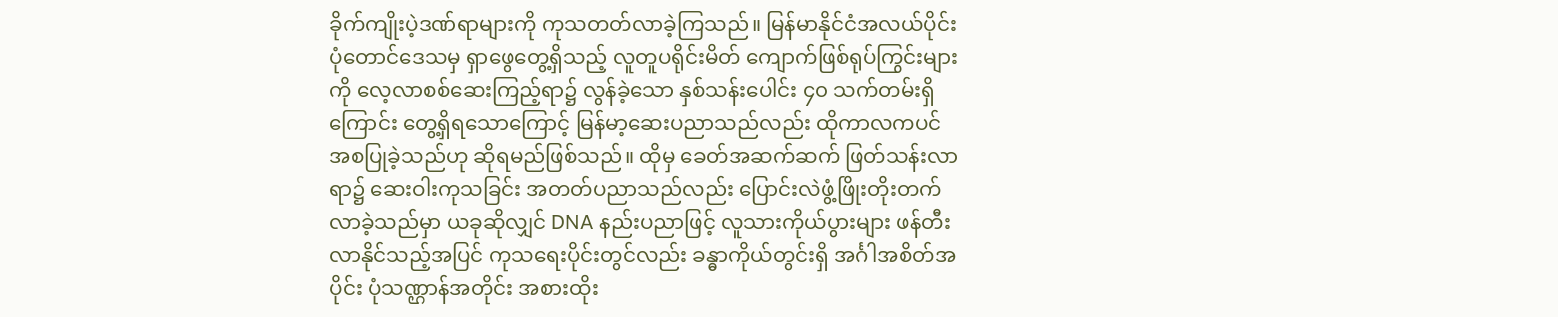ခိုက်ကျိုးပဲ့ဒဏ်ရာများကို ကုသတတ်လာခဲ့ကြသည်။ မြန်မာနိုင်ငံအလယ်ပိုင်း ပုံတောင်ဒေသမှ ရှာဖွေတွေ့ရှိသည့် လူတူပရိုင်းမိတ် ကျောက်ဖြစ်ရုပ်ကြွင်းများကို လေ့လာစစ်ဆေးကြည့်ရာ၌ လွန်ခဲ့သော နှစ်သန်းပေါင်း ၄၀ သက်တမ်းရှိကြောင်း တွေ့ရှိရသောကြောင့် မြန်မာ့ဆေးပညာသည်လည်း ထိုကာလကပင် အစပြုခဲ့သည်ဟု ဆိုရမည်ဖြစ်သည်။ ထိုမှ ခေတ်အဆက်ဆက် ဖြတ်သန်းလာရာ၌ ဆေးဝါးကုသခြင်း အတတ်ပညာသည်လည်း ပြောင်းလဲဖွံ့ဖြိုးတိုးတက်လာခဲ့သည်မှာ ယခုဆိုလျှင် DNA နည်းပညာဖြင့် လူသားကိုယ်ပွားများ ဖန်တီးလာနိုင်သည့်အပြင် ကုသရေးပိုင်းတွင်လည်း ခန္ဓာကိုယ်တွင်းရှိ အင်္ဂါအစိတ်အပိုင်း ပုံသဏ္ဌာန်အတိုင်း အစားထိုး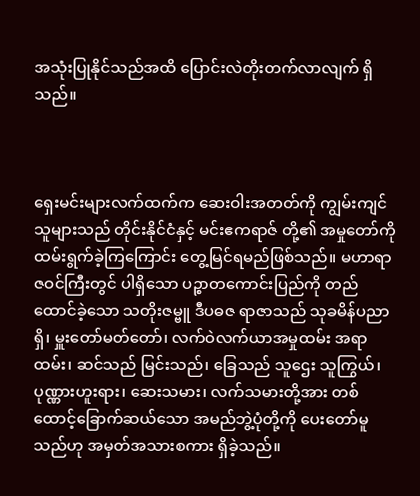အသုံးပြုနိုင်သည်အထိ ပြောင်းလဲတိုးတက်လာလျက် ရှိသည်။



ရှေးမင်းများလက်ထက်က ဆေးဝါးအတတ်ကို ကျွမ်းကျင်သူများသည် တိုင်းနိုင်ငံနှင့် မင်းဧကရာဇ် တို့၏ အမှုတော်ကို ထမ်းရွက်ခဲ့ကြကြောင်း တွေ့မြင်ရမည်ဖြစ်သည်။ မဟာရာဇဝင်ကြီးတွင် ပါရှိသော ပဉ္စာတကောင်းပြည်ကို တည်ထောင်ခဲ့သော သတိုးဇမ္ဗူ ဒီပဓဇ ရာဇာသည် သုခမိန်ပညာရှိ၊ မှူးတော်မတ်တော်၊ လက်ဝဲလက်ယာအမှုထမ်း အရာထမ်း၊ ဆင်သည် မြင်းသည်၊ ခြေသည် သူဌေး သူကြွယ်၊ ပုဏ္ဏားဟူးရား၊ ဆေးသမား၊ လက်သမားတို့အား တစ်ထောင့်ခြောက်ဆယ်သော အမည်ဘွဲ့ပုံတို့ကို ပေးတော်မူသည်ဟု အမှတ်အသားစကား ရှိခဲ့သည်။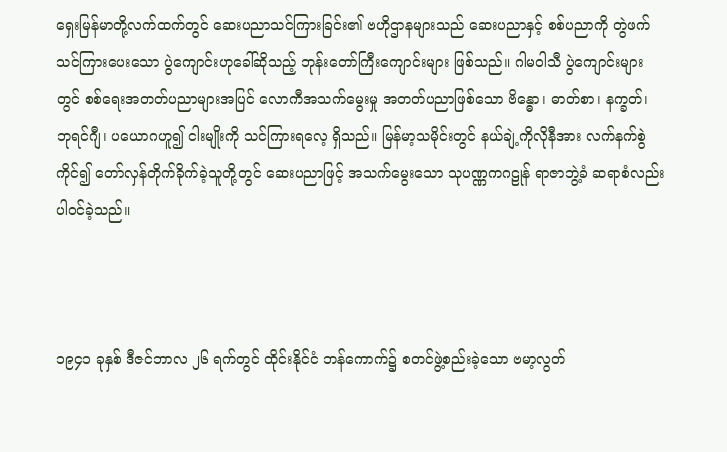ရှေးမြန်မာတို့လက်ထက်တွင် ဆေးပညာသင်ကြားခြင်း၏ ဗဟိုဌာနများသည် ဆေးပညာနှင့် စစ်ပညာကို တွဲဖက်သင်ကြားပေးသော ပွဲကျောင်းဟုခေါ်ဆိုသည့် ဘုန်းတော်ကြီးကျောင်းများ ဖြစ်သည်။ ဂါမဝါသီ ပွဲကျောင်းများတွင် စစ်ရေးအတတ်ပညာများအပြင် လောကီအသက်မွေးမှု အတတ်ပညာဖြစ်သော ဗိန္ဓော၊ ဓာတ်စာ၊ နက္ခတ်၊ ဘုရင်ဂျီ၊ ပယောဂဟူ၍ ငါးမျိုးကို သင်ကြားရလေ့ ရှိသည်။ မြန်မာ့သမိုင်းတွင် နယ်ချဲ့ကိုလိုနီအား လက်နက်စွဲကိုင်၍ တော်လှန်တိုက်ခိုက်ခဲ့သူတို့တွင် ဆေးပညာဖြင့် အသက်မွေးသော သုပဏ္ဏကဂဠုန် ရာဇာဘွဲ့ခံ ဆရာစံလည်း ပါဝင်ခဲ့သည်။



၁၉၄၁ ခုနှစ် ဒီဇင်ဘာလ ၂၆ ရက်တွင် ထိုင်းနိုင်ငံ ဘန်ကောက်၌ စတင်ဖွဲ့စည်းခဲ့သော ဗမာ့လွတ်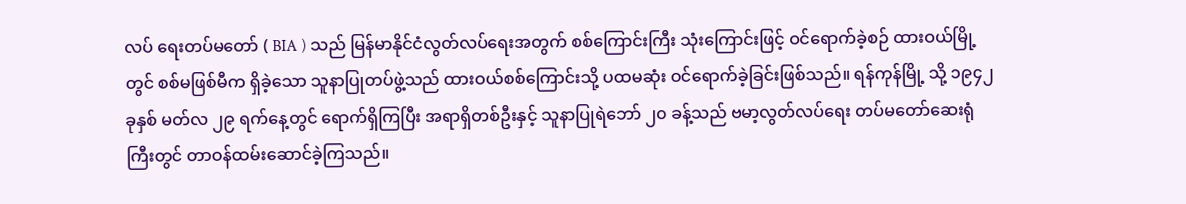လပ် ရေးတပ်မတော် ( BIA ) သည် မြန်မာနိုင်ငံလွတ်လပ်ရေးအတွက် စစ်ကြောင်းကြီး သုံးကြောင်းဖြင့် ဝင်ရောက်ခဲ့စဉ် ထားဝယ်မြို့တွင် စစ်မဖြစ်မီက ရှိခဲ့သော သူနာပြုတပ်ဖွဲ့သည် ထားဝယ်စစ်ကြောင်းသို့ ပထမဆုံး ဝင်ရောက်ခဲ့ခြင်းဖြစ်သည်။ ရန်ကုန်မြို့ သို့ ၁၉၄၂ ခုနှစ် မတ်လ ၂၉ ရက်နေ့တွင် ရောက်ရှိကြပြီး အရာရှိတစ်ဦးနှင့် သူနာပြုရဲဘော် ၂၀ ခန့်သည် ဗမာ့လွတ်လပ်ရေး တပ်မတော်ဆေးရုံကြီးတွင် တာဝန်ထမ်းဆောင်ခဲ့ကြသည်။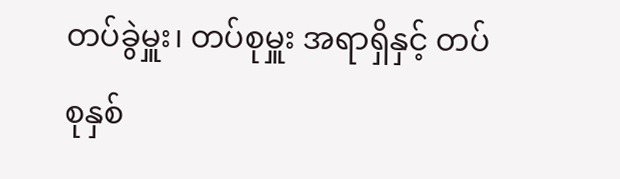တပ်ခွဲမှူး၊ တပ်စုမှူး အရာရှိနှင့် တပ်စုနှစ်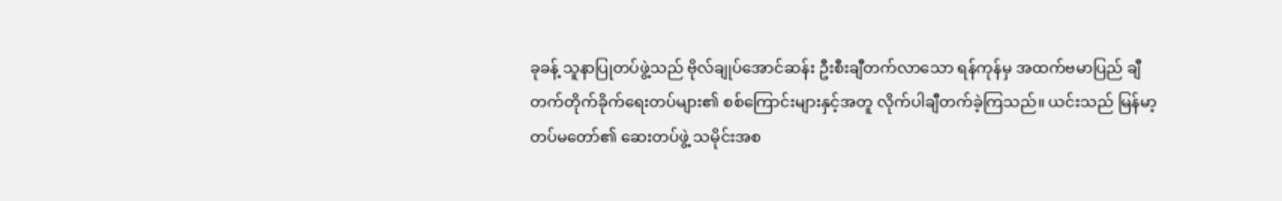ခုခန့် သူနာပြုတပ်ဖွဲ့သည် ဗိုလ်ချုပ်အောင်ဆန်း ဦးစီးချီတက်လာသော ရန်ကုန်မှ အထက်ဗမာပြည် ချီတက်တိုက်ခိုက်ရေးတပ်များ၏ စစ်ကြောင်းများနှင့်အတူ လိုက်ပါချီတက်ခဲ့ကြသည်။ ယင်းသည် မြန်မာ့တပ်မတော်၏ ဆေးတပ်ဖွဲ့ သမိုင်းအစ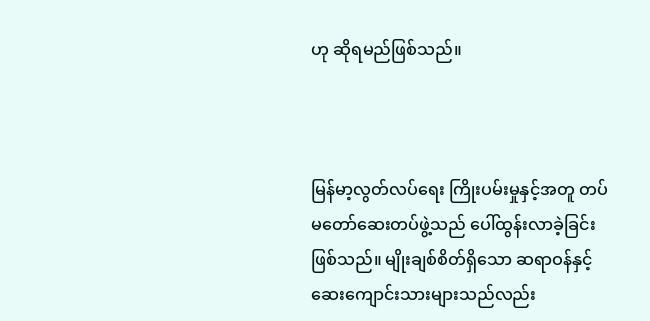ဟု ဆိုရမည်ဖြစ်သည်။



မြန်မာ့လွတ်လပ်ရေး ကြိုးပမ်းမှုနှင့်အတူ တပ်မတော်ဆေးတပ်ဖွဲ့သည် ပေါ်ထွန်းလာခဲ့ခြင်းဖြစ်သည်။ မျိုးချစ်စိတ်ရှိသော ဆရာဝန်နှင့် ဆေးကျောင်းသားများသည်လည်း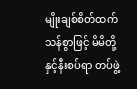မျိုးချစ်စိတ်ထက်သန်စွာဖြင့် မိမိတို့နှင့်နီးစပ်ရာ တပ်ဖွဲ့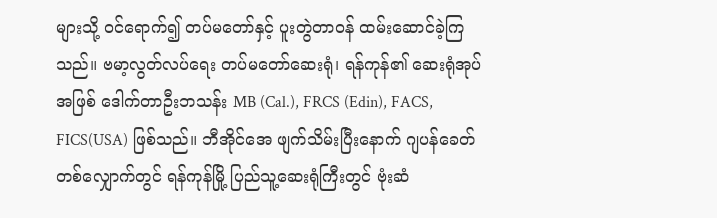များသို့ ဝင်ရောက်၍ တပ်မတော်နှင့် ပူးတွဲတာဝန် ထမ်းဆောင်ခဲ့ကြသည်။ ဗမာ့လွတ်လပ်ရေး တပ်မတော်ဆေးရုံ၊ ရန်ကုန်၏ ဆေးရုံအုပ်အဖြစ် ဒေါက်တာဦးဘသန်း MB (Cal.), FRCS (Edin), FACS, FICS(USA) ဖြစ်သည်။ ဘီအိုင်အေ ဖျက်သိမ်းပြီးနောက် ဂျပန်ခေတ် တစ်လျှောက်တွင် ရန်ကုန်မြို့ ပြည်သူ့ဆေးရုံကြီးတွင် ဗုံးဆံ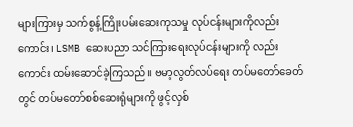များကြားမှ သက်စွန့်ကြိုးပမ်းဆေးကုသမှု လုပ်ငန်းများကိုလည်းကောင်း၊ LSMB ဆေးပညာ သင်ကြားရေးလုပ်ငန်းများကို လည်းကောင်း ထမ်းဆောင်ခဲ့ကြသည်။ ဗမာ့လွတ်လပ်ရေး တပ်မတော်ခေတ်တွင် တပ်မတော်စစ်ဆေးရုံများကို ဖွင့်လှစ်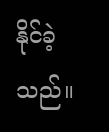နိုင်ခဲ့သည်။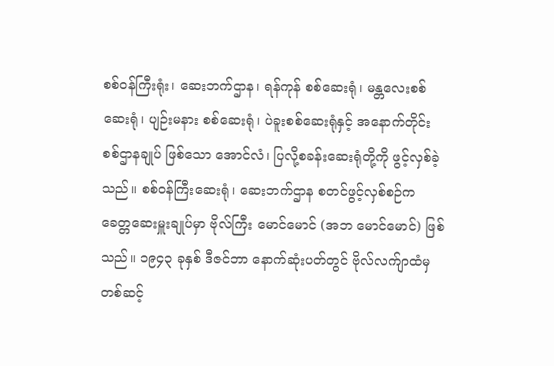စစ်ဝန်ကြီးရုံး၊ ဆေးဘက်ဌာန၊ ရန်ကုန် စစ်ဆေးရုံ၊ မန္တလေးစစ်ဆေးရုံ၊ ပျဉ်းမနား စစ်ဆေးရုံ၊ ပဲခူးစစ်ဆေးရုံနှင့် အနောက်တိုင်းစစ်ဌာနချုပ် ဖြစ်သော အောင်လံ၊ ပြလို့စခန်းဆေးရုံတို့ကို ဖွင့်လှစ်ခဲ့သည်။ စစ်ဝန်ကြီးဆေးရုံ၊ ဆေးဘက်ဌာန စတင်ဖွင့်လှစ်စဉ်က ခေတ္တဆေးမှူးချုပ်မှာ ဗိုလ်ကြီး မောင်မောင် (အဘ မောင်မောင်) ဖြစ်သည်။ ၁၉၄၃ ခုနှစ် ဒီဇင်ဘာ နောက်ဆုံးပတ်တွင် ဗိုလ်လက်ျာထံမှ တစ်ဆင့်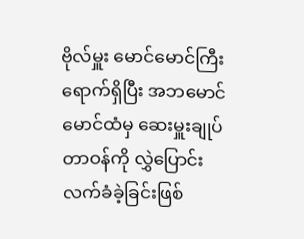ဗိုလ်မှူး မောင်မောင်ကြီး ရောက်ရှိပြီး အဘမောင်မောင်ထံမှ ဆေးမှူးချုပ်တာဝန်ကို လွှဲပြောင်း လက်ခံခဲ့ခြင်းဖြစ်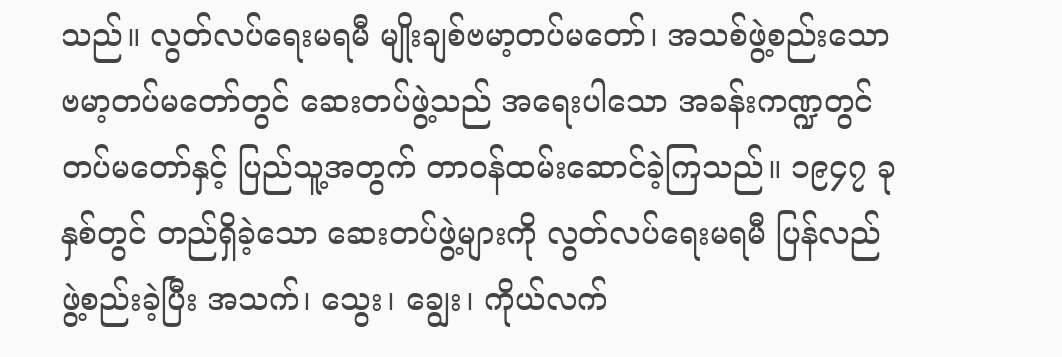သည်။ လွတ်လပ်ရေးမရမီ မျိုးချစ်ဗမာ့တပ်မတော်၊ အသစ်ဖွဲ့စည်းသော ဗမာ့တပ်မတော်တွင် ဆေးတပ်ဖွဲ့သည် အရေးပါသော အခန်းကဏ္ဍတွင် တပ်မတော်နှင့် ပြည်သူ့အတွက် တာဝန်ထမ်းဆောင်ခဲ့ကြသည်။ ၁၉၄၇ ခုနှစ်တွင် တည်ရှိခဲ့သော ဆေးတပ်ဖွဲ့များကို လွတ်လပ်ရေးမရမီ ပြန်လည်ဖွဲ့စည်းခဲ့ပြီး အသက်၊ သွေး၊ ချွေး၊ ကိုယ်လက်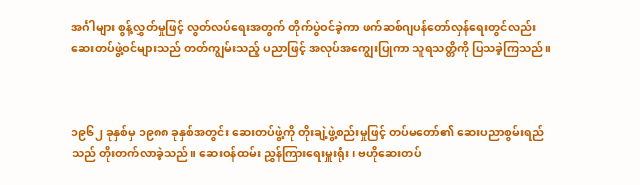အင်္ဂါများ စွန့်လွှတ်မှုဖြင့် လွတ်လပ်ရေးအတွက် တိုက်ပွဲဝင်ခဲ့ကာ ဖက်ဆစ်ဂျပန်တော်လှန်ရေးတွင်လည်း ဆေးတပ်ဖွဲ့ဝင်များသည် တတ်ကျွမ်းသည့် ပညာဖြင့် အလုပ်အကျွေးပြုကာ သူရသတ္တိကို ပြသခဲ့ကြသည်။



၁၉၆၂ ခုနှစ်မှ ၁၉၈၈ ခုနှစ်အတွင်း ဆေးတပ်ဖွဲ့ကို တိုးချဲ့ဖွဲ့စည်းမှုဖြင့် တပ်မတော်၏ ဆေးပညာစွမ်းရည်သည် တိုးတက်လာခဲ့သည်။ ဆေးဝန်ထမ်း ညွှန်ကြားရေးမှူးရုံး၊ ဗဟိုဆေးတပ်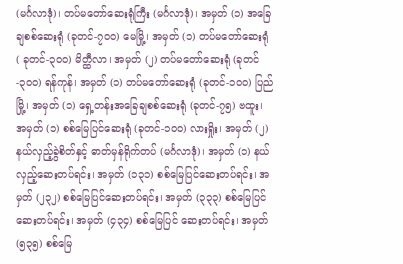(မင်္ဂလာဒုံ)၊ တပ်မတော်ဆေးရုံကြီး (မင်္ဂလာဒုံ)၊ အမှတ် (၁) အခြေချစစ်ဆေးရုံ (ခုတင်-၇၀၀) မေမြို့၊ အမှတ် (၁) တပ်မတော်ဆေးရုံ ( ခုတင်-၃၀၀) မိတ္ထီလာ၊ အမှတ် (၂) တပ်မတော်ဆေးရုံ (ခုတင်-၃၀၀) ရန်ကုန်၊ အမှတ် (၁) တပ်မတော်ဆေးရုံ (ခုတင်-၁၀၀) ပြည်မြို့၊ အမှတ် (၁) ရှေ့တန်းအခြေချစစ်ဆေးရုံ (ခုတင်-၇၅) ဗထူး၊ အမှတ် (၁) စစ်မြေပြင်ဆေးရုံ (ခုတင်-၁၀၀) လားရှိုး၊ အမှတ် (၂) နယ်လှည့်ခွဲစိတ်နှင့် ဓာတ်မှန်ရိုက်တပ် (မင်္ဂလာဒုံ)၊ အမှတ် (၁) နယ်လှည့်ဆေးတပ်ရင်း၊ အမှတ် (၁၃၁) စစ်မြေပြင်ဆေးတပ်ရင်း၊ အမှတ် (၂၃၂) စစ်မြေပြင်ဆေးတပ်ရင်း၊ အမှတ် (၃၃၃) စစ်မြေပြင် ဆေးတပ်ရင်း၊ အမှတ် (၄၃၄) စစ်မြေပြင် ဆေးတပ်ရင်း၊ အမှတ် (၅၃၅) စစ်မြေ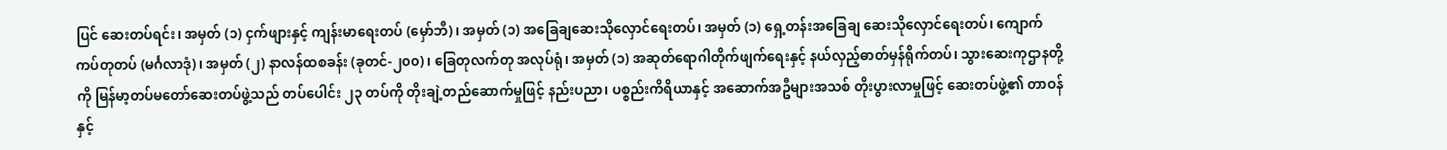ပြင် ဆေးတပ်ရင်း၊ အမှတ် (၁) ငှက်ဖျားနှင့် ကျန်းမာရေးတပ် (မှော်ဘီ)၊ အမှတ် (၁) အခြေချဆေးသိုလှောင်ရေးတပ်၊ အမှတ် (၁) ရှေ့တန်းအခြေချ ဆေးသိုလှောင်ရေးတပ်၊ ကျောက်ကပ်တုတပ် (မင်္ဂလာဒုံ)၊ အမှတ် (၂) နာလန်ထစခန်း (ခုတင်-၂၀၀)၊ ခြေတုလက်တု အလုပ်ရုံ၊ အမှတ် (၁) အဆုတ်ရောဂါတိုက်ဖျက်ရေးနှင့် နယ်လှည့်ဓာတ်မှန်ရိုက်တပ်၊ သွားဆေးကုဌာနတို့ကို မြန်မာ့တပ်မတော်ဆေးတပ်ဖွဲ့သည် တပ်ပေါင်း ၂၃ တပ်ကို တိုးချဲ့တည်ဆောက်မှုဖြင့် နည်းပညာ၊ ပစ္စည်းကိရိယာနှင့် အဆောက်အဦများအသစ် တိုးပွားလာမှုဖြင့် ဆေးတပ်ဖွဲ့၏ တာဝန်နှင့်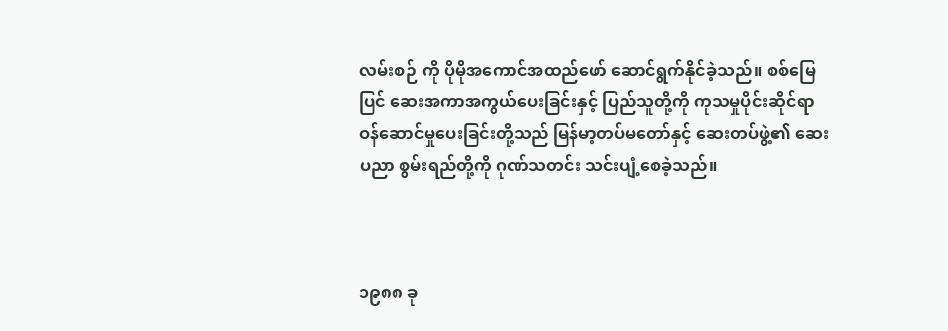လမ်းစဉ် ကို ပိုမိုအကောင်အထည်ဖော် ဆောင်ရွက်နိုင်ခဲ့သည်။ စစ်မြေပြင် ဆေးအကာအကွယ်ပေးခြင်းနှင့် ပြည်သူတို့ကို ကုသမှုပိုင်းဆိုင်ရာ ဝန်ဆောင်မှုပေးခြင်းတို့သည် မြန်မာ့တပ်မတော်နှင့် ဆေးတပ်ဖွဲ့၏ ဆေးပညာ စွမ်းရည်တို့ကို ဂုဏ်သတင်း သင်းပျံ့စေခဲ့သည်။



၁၉၈၈ ခု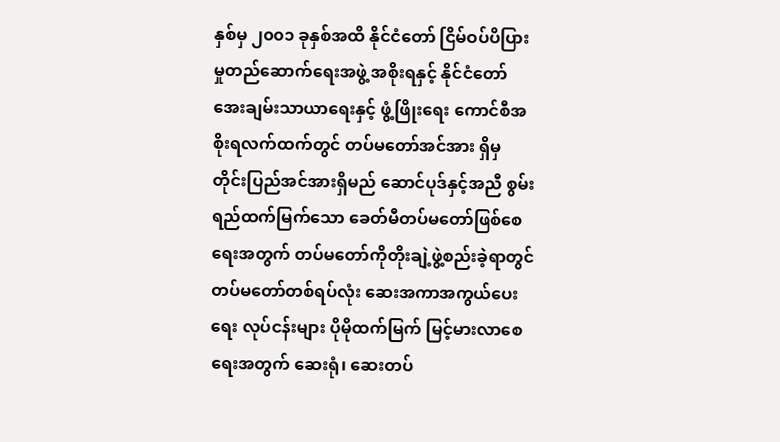နှစ်မှ ၂၀၀၁ ခုနှစ်အထိ နိုင်ငံတော် ငြိမ်ဝပ်ပိပြားမှုတည်ဆောက်ရေးအဖွဲ့ အစိုးရနှင့် နိုင်ငံတော် အေးချမ်းသာယာရေးနှင့် ဖွံ့ဖြိုးရေး ကောင်စီအစိုးရလက်ထက်တွင် တပ်မတော်အင်အား ရှိမှ တိုင်းပြည်အင်အားရှိမည် ဆောင်ပုဒ်နှင့်အညီ စွမ်းရည်ထက်မြက်သော ခေတ်မီတပ်မတော်ဖြစ်စေ ရေးအတွက် တပ်မတော်ကိုတိုးချဲ့ဖွဲ့စည်းခဲ့ရာတွင် တပ်မတော်တစ်ရပ်လုံး ဆေးအကာအကွယ်ပေးရေး လုပ်ငန်းများ ပိုမိုထက်မြက် မြင့်မားလာစေရေးအတွက် ဆေးရုံ၊ ဆေးတပ်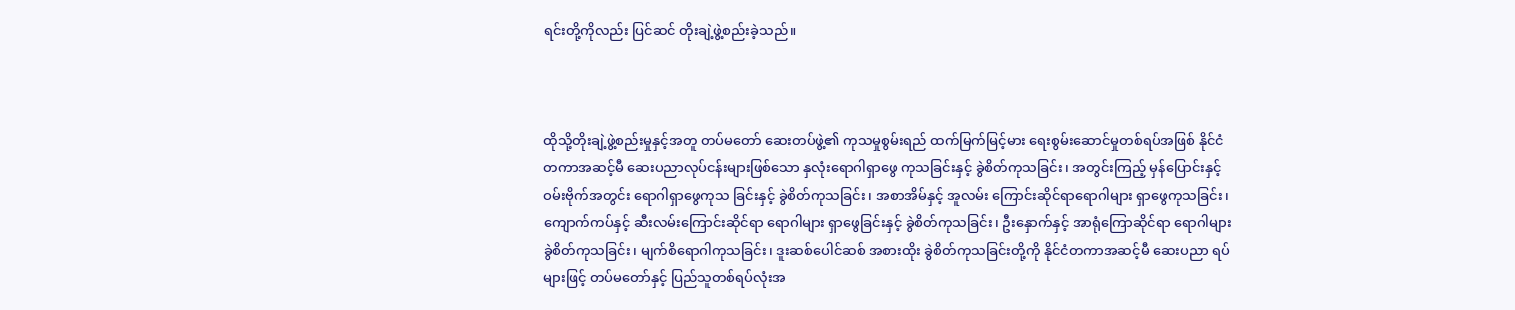ရင်းတို့ကိုလည်း ပြင်ဆင် တိုးချဲ့ဖွဲ့စည်းခဲ့သည်။



ထိုသို့တိုးချဲ့ဖွဲ့စည်းမှုနှင့်အတူ တပ်မတော် ဆေးတပ်ဖွဲ့၏ ကုသမှုစွမ်းရည် ထက်မြက်မြင့်မား ရေးစွမ်းဆောင်မှုတစ်ရပ်အဖြစ် နိုင်ငံတကာအဆင့်မီ ဆေးပညာလုပ်ငန်းများဖြစ်သော နှလုံးရောဂါရှာဖွေ ကုသခြင်းနှင့် ခွဲစိတ်ကုသခြင်း၊ အတွင်းကြည့် မှန်ပြောင်းနှင့် ဝမ်းဗိုက်အတွင်း ရောဂါရှာဖွေကုသ ခြင်းနှင့် ခွဲစိတ်ကုသခြင်း၊ အစာအိမ်နှင့် အူလမ်း ကြောင်းဆိုင်ရာရောဂါများ ရှာဖွေကုသခြင်း၊ ကျောက်ကပ်နှင့် ဆီးလမ်းကြောင်းဆိုင်ရာ ရောဂါများ ရှာဖွေခြင်းနှင့် ခွဲစိတ်ကုသခြင်း၊ ဦးနှောက်နှင့် အာရုံကြောဆိုင်ရာ ရောဂါများ ခွဲစိတ်ကုသခြင်း၊ မျက်စိရောဂါကုသခြင်း၊ ဒူးဆစ်ပေါင်ဆစ် အစားထိုး ခွဲစိတ်ကုသခြင်းတို့ကို နိုင်ငံတကာအဆင့်မီ ဆေးပညာ ရပ်များဖြင့် တပ်မတော်နှင့် ပြည်သူတစ်ရပ်လုံးအ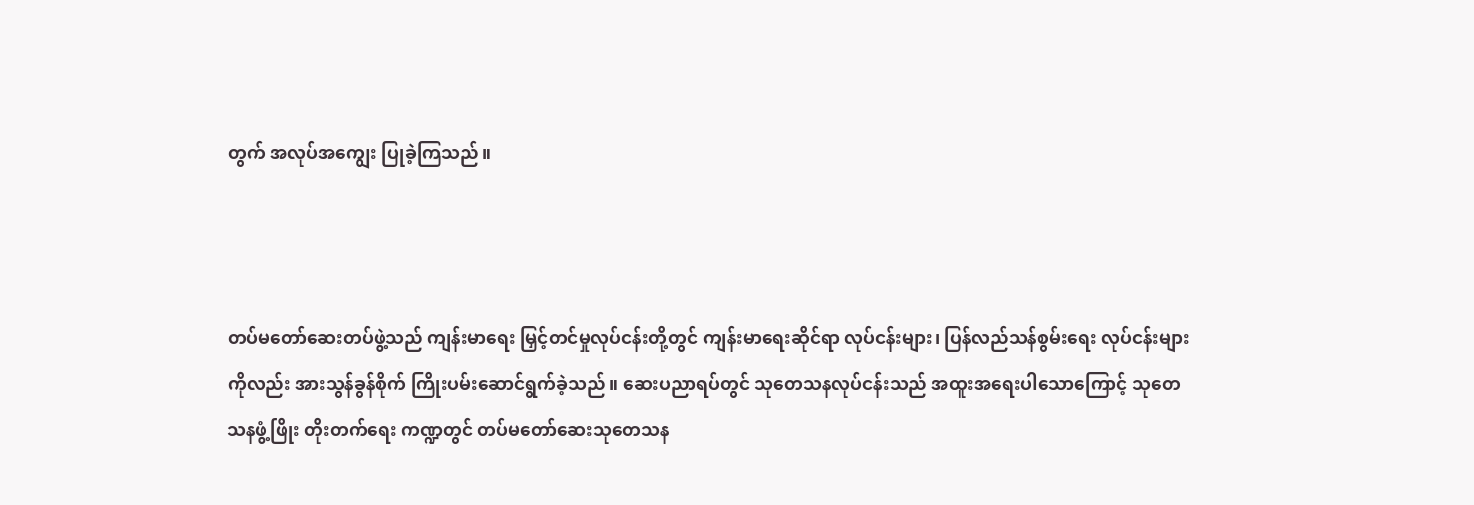တွက် အလုပ်အကျွေး ပြုခဲ့ကြသည်။



တပ်မတော်ဆေးတပ်ဖွဲ့သည် ကျန်းမာရေး မြှင့်တင်မှုလုပ်ငန်းတို့တွင် ကျန်းမာရေးဆိုင်ရာ လုပ်ငန်းများ၊ ပြန်လည်သန်စွမ်းရေး လုပ်ငန်းများကိုလည်း အားသွန်ခွန်စိုက် ကြိုးပမ်းဆောင်ရွက်ခဲ့သည်။ ဆေးပညာရပ်တွင် သုတေသနလုပ်ငန်းသည် အထူးအရေးပါသောကြောင့် သုတေသနဖွံ့ဖြိုး တိုးတက်ရေး ကဏ္ဍတွင် တပ်မတော်ဆေးသုတေသန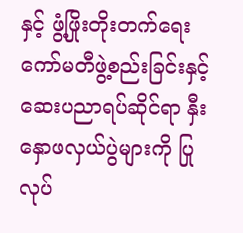နှင့် ဖွံ့ဖြိုးတိုးတက်ရေး ကော်မတီဖွဲ့စည်းခြင်းနှင့် ဆေးပညာရပ်ဆိုင်ရာ နှီးနှောဖလှယ်ပွဲများကို ပြုလုပ်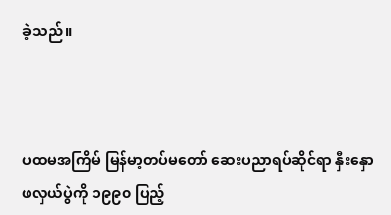ခဲ့သည်။



ပထမအကြိမ် မြန်မာ့တပ်မတော် ဆေးပညာရပ်ဆိုင်ရာ နှီးနှောဖလှယ်ပွဲကို ၁၉၉၀ ပြည့်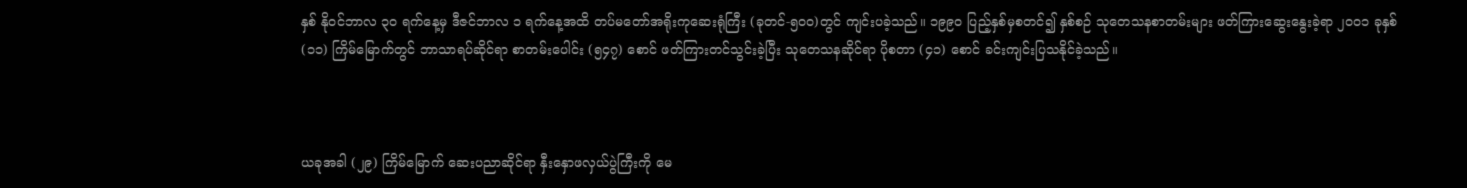နှစ် နိုဝင်ဘာလ ၃၀ ရက်နေ့မှ ဒီဇင်ဘာလ ၁ ရက်နေ့အထိ တပ်မတော်အရိုးကုဆေးရုံကြီး (ခုတင်-၅၀၀)တွင် ကျင်းပခဲ့သည်။ ၁၉၉၀ ပြည့်နှစ်မှစတင်၍ နှစ်စဉ် သုတေသနစာတမ်းများ ဖတ်ကြားဆွေးနွေးခဲ့ရာ ၂၀၀၁ ခုနှစ် (၁၁) ကြိမ်မြောက်တွင် ဘာသာရပ်ဆိုင်ရာ စာတမ်းပေါင်း (၅၄၇) စောင် ဖတ်ကြားတင်သွင်းခဲ့ပြီး သုတေသနဆိုင်ရာ ပိုစတာ (၄၁) စောင် ခင်းကျင်းပြသနိုင်ခဲ့သည်။



ယခုအခါ (၂၉) ကြိမ်မြောက် ဆေးပညာဆိုင်ရာ နှီးနှောဖလှယ်ပွဲကြီးကို မေ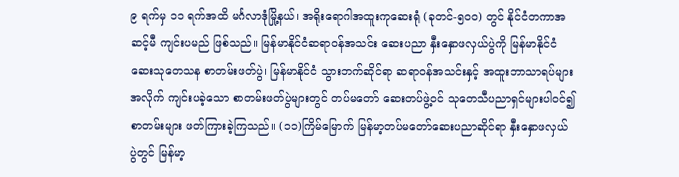၉ ရက်မှ ၁၁ ရက်အထိ မင်္ဂလာဒုံမြို့နယ်၊ အရိုးရောဂါအထူးကုဆေးရုံ (ခုတင်-၅၀၀) တွင် နိုင်ငံတကာအဆင့်မီ ကျင်းပမည် ဖြစ်သည်။ မြန်မာနိုင်ငံဆရာဝန်အသင်း ဆေးပညာ နှီးနှောဖလှယ်ပွဲကို မြန်မာနိုင်ငံ ဆေးသုတေသန စာတမ်းဖတ်ပွဲ၊ မြန်မာနိုင်ငံ သွားဘက်ဆိုင်ရာ ဆရာဝန်အသင်းနှင့် အထူးဘာသာရပ်များအလိုက် ကျင်းပခဲ့သော စာတမ်းဖတ်ပွဲများတွင် တပ်မတော် ဆေးတပ်ဖွဲ့ဝင် သုတေသီပညာရှင်များပါဝင်၍ စာတမ်းများ ဖတ်ကြားခဲ့ကြသည်။ (၁၁)ကြိမ်မြောက် မြန်မာ့တပ်မတော်ဆေးပညာဆိုင်ရာ နှီးနှောဖလှယ် ပွဲတွင် မြန်မာ့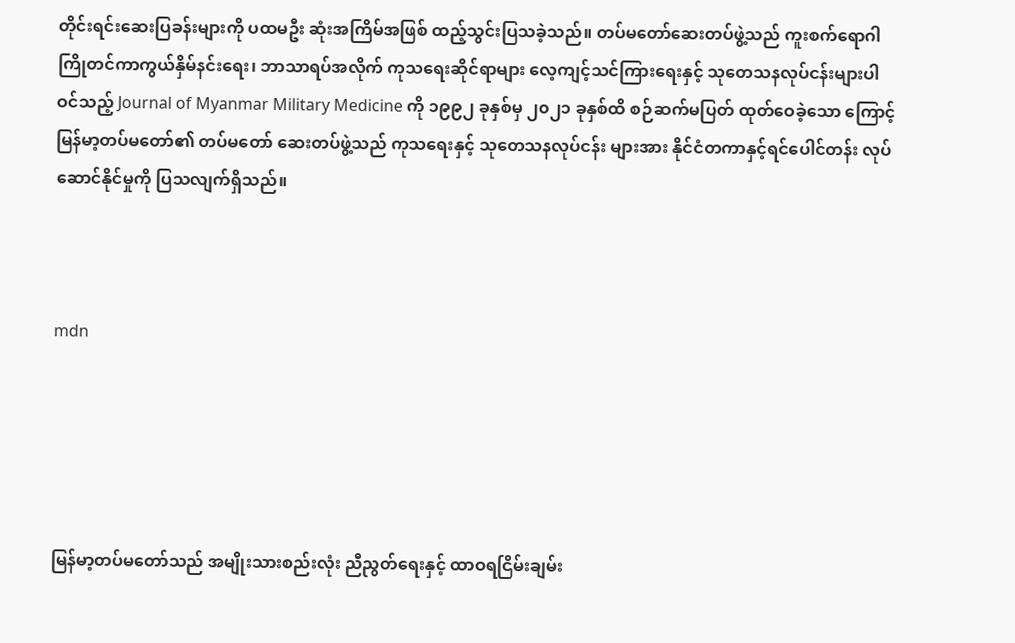တိုင်းရင်းဆေးပြခန်းများကို ပထမဦး ဆုံးအကြိမ်အဖြစ် ထည့်သွင်းပြသခဲ့သည်။ တပ်မတော်ဆေးတပ်ဖွဲ့သည် ကူးစက်ရောဂါ ကြိုတင်ကာကွယ်နှိမ်နင်းရေး၊ ဘာသာရပ်အလိုက် ကုသရေးဆိုင်ရာများ လေ့ကျင့်သင်ကြားရေးနှင့် သုတေသနလုပ်ငန်းများပါဝင်သည့် Journal of Myanmar Military Medicine ကို ၁၉၉၂ ခုနှစ်မှ ၂၀၂၁ ခုနှစ်ထိ စဉ်ဆက်မပြတ် ထုတ်ဝေခဲ့သော ကြောင့် မြန်မာ့တပ်မတော်၏ တပ်မတော် ဆေးတပ်ဖွဲ့သည် ကုသရေးနှင့် သုတေသနလုပ်ငန်း များအား နိုင်ငံတကာနှင့်ရင်ပေါင်တန်း လုပ်ဆောင်နိုင်မှုကို ပြသလျက်ရှိသည်။



mdn





မြန်မာ့တပ်မတော်သည် အမျိုးသားစည်းလုံး ညီညွတ်ရေးနှင့် ထာဝရငြိမ်းချမ်း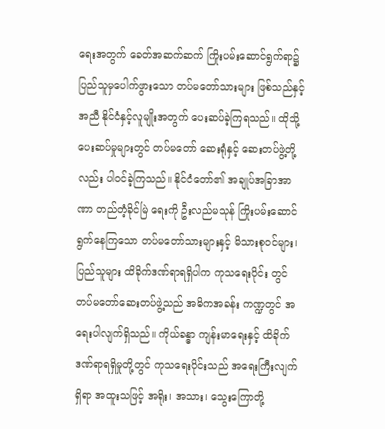ရေးအတွက် ခေတ်အဆက်ဆက် ကြိုးပမ်းဆောင်ရွက်ရာ၌ ပြည်သူမှပေါက်ဖွားသော တပ်မတော်သားများ ဖြစ်သည်နှင့်အညီ နိုင်ငံနှင့်လူမျိုးအတွက် ပေးဆပ်ခဲ့ကြရသည်။ ထိုသို့ပေးဆပ်မှုများတွင် တပ်မတော် ဆေးရုံနှင့် ဆေးတပ်ဖွဲ့တို့လည်း ပါဝင်ခဲ့ကြသည်။ နိုင်ငံတော်၏ အချုပ်အခြာအာဏာ တည်တံ့ခိုင်မြဲ ရေးကို ဦးလည်မသုန် ကြိုးပမ်းဆောင်ရွက်နေကြသော တပ်မတော်သားများနှင့် မိသားစုဝင်များ၊ ပြည်သူများ ထိခိုက်ဒဏ်ရာရရှိပါက ကုသရေးပိုင်း တွင် တပ်မတော်ဆေးတပ်ဖွဲ့သည် အဓိကအခန်း ကဏ္ဍတွင် အရေးပါလျက်ရှိသည်။ ကိုယ်ခန္ဓာ ကျန်းမာရေးနှင့် ထိခိုက်ဒဏ်ရာရရှိမှုတို့တွင် ကုသရေးပိုင်းသည် အရေးကြီးလျက်ရှိရာ အထူးသဖြင့် အရိုး၊ အသား၊ သွေးကြောတို့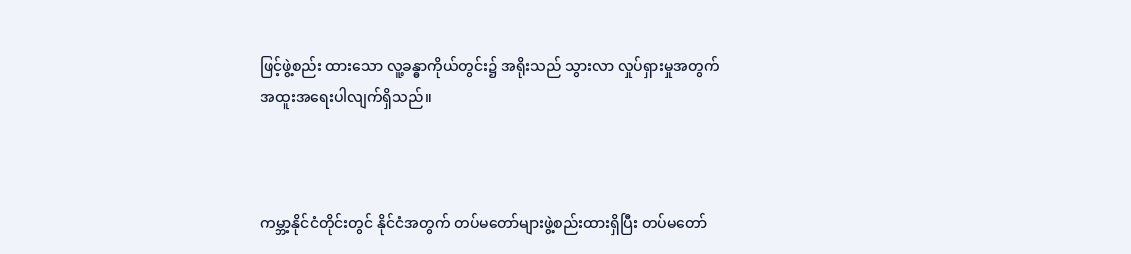ဖြင့်ဖွဲ့စည်း ထားသော လူ့ခန္ဓာကိုယ်တွင်း၌ အရိုးသည် သွားလာ လှုပ်ရှားမှုအတွက် အထူးအရေးပါလျက်ရှိသည်။



ကမ္ဘာ့နိုင်ငံတိုင်းတွင် နိုင်ငံအတွက် တပ်မတော်များဖွဲ့စည်းထားရှိပြီး တပ်မတော်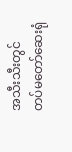အသီးသီးတွင် တပ်မတော်ဆေးရုံ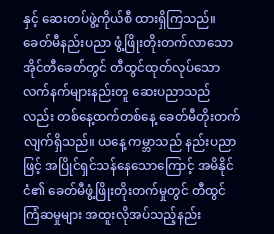နှင့် ဆေးတပ်ဖွဲ့ကိုယ်စီ ထားရှိကြသည်။ ခေတ်မီနည်းပညာ ဖွံ့ဖြိုးတိုးတက်လာသော အိုင်တီခေတ်တွင် တီထွင်ထုတ်လုပ်သော လက်နက်များနည်းတူ ဆေးပညာသည်လည်း တစ်နေ့ထက်တစ်နေ့ ခေတ်မီတိုးတက်လျက်ရှိသည်။ ယနေ့ ကမ္ဘာသည် နည်းပညာဖြင့် အပြိုင်ရှင်သန်နေသောကြောင့် အမိနိုင်ငံ၏ ခေတ်မီဖွံ့ဖြိုးတိုးတက်မှုတွင် တီထွင်ကြံဆမှုများ အထူးလိုအပ်သည့်နည်း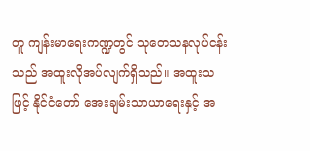တူ ကျန်းမာရေးကဏ္ဍတွင် သုတေသနလုပ်ငန်းသည် အထူးလိုအပ်လျက်ရှိသည်။ အထူးသဖြင့် နိုင်ငံတော် အေးချမ်းသာယာရေးနှင့် အ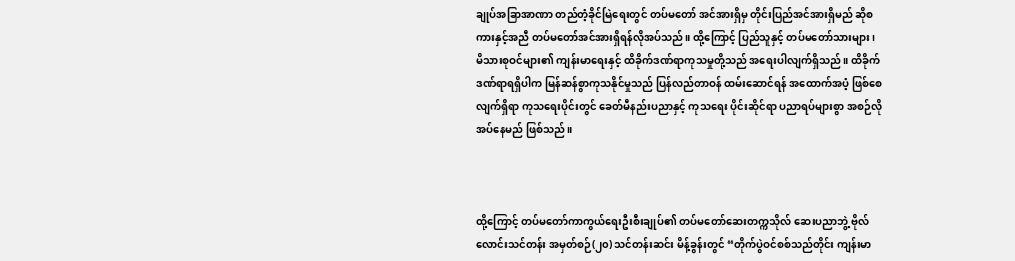ချုပ်အခြာအာဏာ တည်တံ့ခိုင်မြဲရေးတွင် တပ်မတော် အင်အားရှိမှ တိုင်းပြည်အင်အားရှိမည် ဆိုစကားနှင့်အညီ တပ်မတော်အင်အားရှိရန်လိုအပ်သည်။ ထို့ကြောင့် ပြည်သူနှင့် တပ်မတော်သားများ၊ မိသားစုဝင်များ၏ ကျန်းမာရေးနှင့် ထိခိုက်ဒဏ်ရာကုသမှုတို့သည် အရေးပါလျက်ရှိသည်။ ထိခိုက်ဒဏ်ရာရရှိပါက မြန်ဆန်စွာကုသနိုင်မှုသည် ပြန်လည်တာဝန် ထမ်းဆောင်ရန် အထောက်အပံ့ ဖြစ်စေလျက်ရှိရာ ကုသရေးပိုင်းတွင် ခေတ်မီနည်းပညာနှင့် ကုသရေး ပိုင်းဆိုင်ရာ ပညာရပ်များစွာ အစဉ်လိုအပ်နေမည် ဖြစ်သည်။



ထို့ကြောင့် တပ်မတော်ကာကွယ်ရေးဦးစီးချုပ်၏ တပ်မတော်ဆေးတက္ကသိုလ် ဆေးပညာဘွဲ့ ဗိုလ်လောင်းသင်တန်း အမှတ်စဉ်(၂၀) သင်တန်းဆင်း မိန့်ခွန်းတွင် “တိုက်ပွဲဝင်စစ်သည်တိုင်း ကျန်းမာ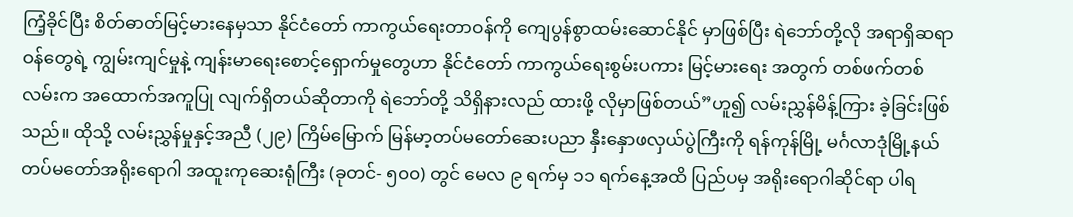ကြံ့ခိုင်ပြီး စိတ်ဓာတ်မြင့်မားနေမှသာ နိုင်ငံတော် ကာကွယ်ရေးတာဝန်ကို ကျေပွန်စွာထမ်းဆောင်နိုင် မှာဖြစ်ပြီး ရဲဘော်တို့လို အရာရှိဆရာဝန်တွေရဲ့ ကျွမ်းကျင်မှုနဲ့ ကျန်းမာရေးစောင့်ရှောက်မှုတွေဟာ နိုင်ငံတော် ကာကွယ်ရေးစွမ်းပကား မြင့်မားရေး အတွက် တစ်ဖက်တစ်လမ်းက အထောက်အကူပြု လျက်ရှိတယ်ဆိုတာကို ရဲဘော်တို့ သိရှိနားလည် ထားဖို့ လိုမှာဖြစ်တယ်”ဟူ၍ လမ်းညွှန်မိန့်ကြား ခဲ့ခြင်းဖြစ်သည်။ ထိုသို့ လမ်းညွှန်မှုနှင့်အညီ (၂၉) ကြိမ်မြောက် မြန်မာ့တပ်မတော်ဆေးပညာ နှီးနှောဖလှယ်ပွဲကြီးကို ရန်ကုန်မြို့ မင်္ဂလာဒုံမြို့နယ် တပ်မတော်အရိုးရောဂါ အထူးကုဆေးရုံကြီး (ခုတင်- ၅၀၀) တွင် မေလ ၉ ရက်မှ ၁၁ ရက်နေ့အထိ ပြည်ပမှ အရိုးရောဂါဆိုင်ရာ ပါရ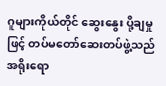ဂူများကိုယ်တိုင် ဆွေးနွေး ပို့ချမှုဖြင့် တပ်မတော်ဆေးတပ်ဖွဲ့သည် အရိုးရော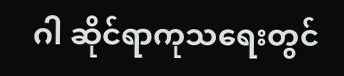ဂါ ဆိုင်ရာကုသရေးတွင်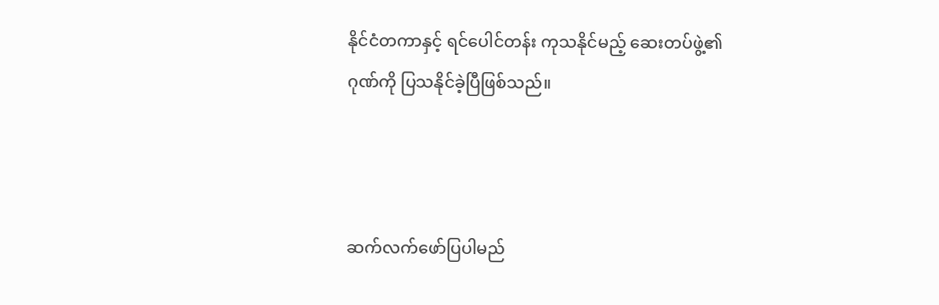နိုင်ငံတကာနှင့် ရင်ပေါင်တန်း ကုသနိုင်မည့် ဆေးတပ်ဖွဲ့၏ဂုဏ်ကို ပြသနိုင်ခဲ့ပြီဖြစ်သည်။



ဆက်လက်ဖော်ပြပါမည်